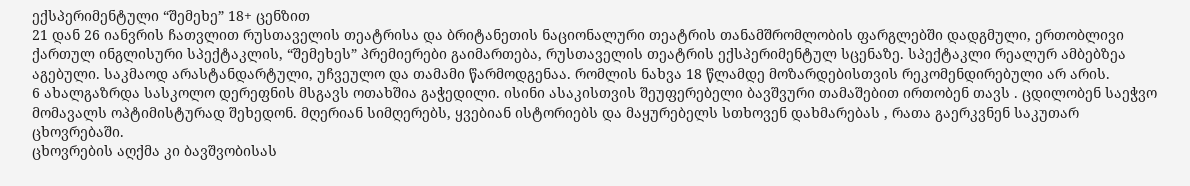ექსპერიმენტული “შემეხე” 18+ ცენზით
21 დან 26 იანვრის ჩათვლით რუსთაველის თეატრისა და ბრიტანეთის ნაციონალური თეატრის თანამშრომლობის ფარგლებში დადგმული, ერთობლივი ქართულ ინგლისური სპექტაკლის, “შემეხეს” პრემიერები გაიმართება, რუსთაველის თეატრის ექსპერიმენტულ სცენაზე. სპექტაკლი რეალურ ამბებზეა აგებული. საკმაოდ არასტანდარტული, უჩვეულო და თამამი წარმოდგენაა. რომლის ნახვა 18 წლამდე მოზარდებისთვის რეკომენდირებული არ არის.
6 ახალგაზრდა სასკოლო დერეფნის მსგავს ოთახშია გაჭედილი. ისინი ასაკისთვის შეუფერებელი ბავშვური თამაშებით ირთობენ თავს . ცდილობენ საეჭვო მომავალს ოპტიმისტურად შეხედონ. მღერიან სიმღერებს, ყვებიან ისტორიებს და მაყურებელს სთხოვენ დახმარებას , რათა გაერკვნენ საკუთარ ცხოვრებაში.
ცხოვრების აღქმა კი ბავშვობისას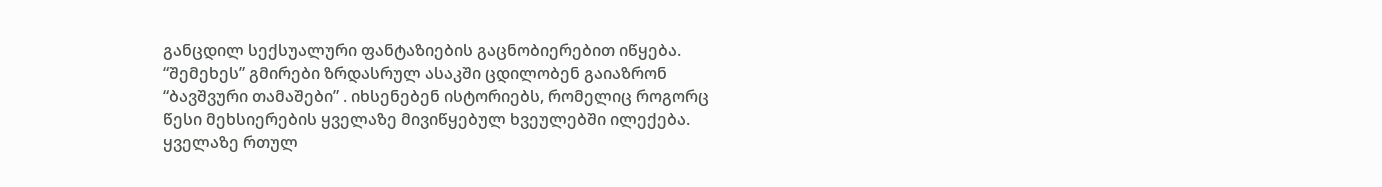განცდილ სექსუალური ფანტაზიების გაცნობიერებით იწყება. “შემეხეს” გმირები ზრდასრულ ასაკში ცდილობენ გაიაზრონ “ბავშვური თამაშები” . იხსენებენ ისტორიებს, რომელიც როგორც წესი მეხსიერების ყველაზე მივიწყებულ ხვეულებში ილექება. ყველაზე რთულ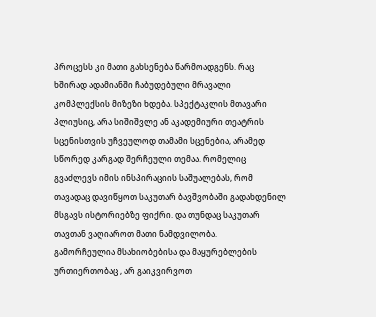პროცესს კი მათი გახსენება წარმოადგენს. რაც ხშირად ადამიანში ჩაბუდებული მრავალი კომპლექსის მიზეზი ხდება. სპექტაკლის მთავარი პლიუსიც, არა სიშიშვლე ან აკადემიური თეატრის სცენისთვის უჩვეულოდ თამამი სცენებია, არამედ სწორედ კარგად შერჩეული თემაა. რომელიც გვაძლევს იმის ინსპირაციის საშუალებას, რომ თავადაც დავიწყოთ საკუთარ ბავშვობაში გადახდენილ მსგავს ისტორიებზე ფიქრი. და თუნდაც საკუთარ თავთან ვაღიაროთ მათი ნამდვილობა.
გამორჩეულია მსახიობებისა და მაყურებლების ურთიერთობაც , არ გაიკვირვოთ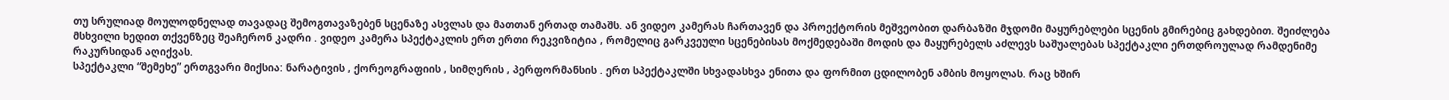თუ სრულიად მოულოდნელად თავადაც შემოგთავაზებენ სცენაზე ასვლას და მათთან ერთად თამაშს. ან ვიდეო კამერას ჩართავენ და პროექტორის მეშვეობით დარბაზში მჯდომი მაყურებლები სცენის გმირებიც გახდებით. შეიძლება მსხვილი ხედით თქვენზეც შეაჩერონ კადრი . ვიდეო კამერა სპექტაკლის ერთ ერთი რეკვიზიტია , რომელიც გარკვეული სცენებისას მოქმედებაში მოდის და მაყურებელს აძლევს საშუალებას სპექტაკლი ერთდროულად რამდენიმე რაკურსიდან აღიქვას.
სპექტაკლი “შემეხე” ერთგვარი მიქსია: ნარატივის , ქორეოგრაფიის , სიმღერის , პერფორმანსის . ერთ სპექტაკლში სხვადასხვა ენითა და ფორმით ცდილობენ ამბის მოყოლას. რაც ხშირ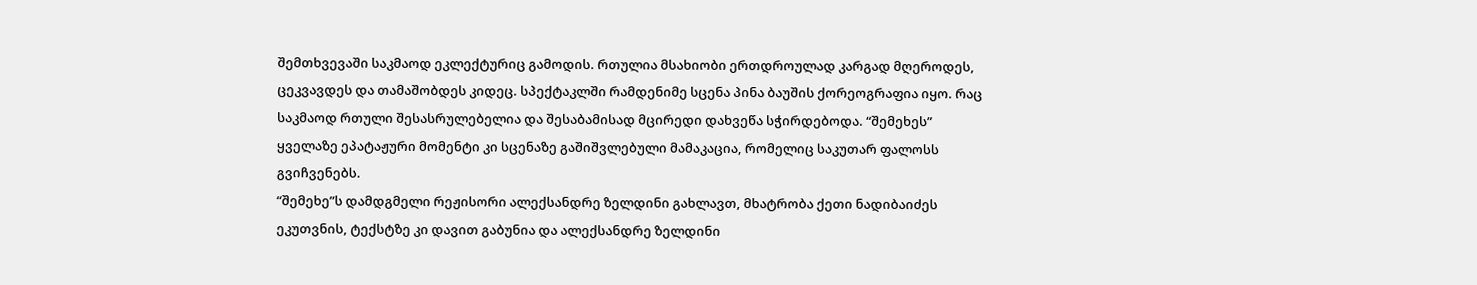შემთხვევაში საკმაოდ ეკლექტურიც გამოდის. რთულია მსახიობი ერთდროულად კარგად მღეროდეს, ცეკვავდეს და თამაშობდეს კიდეც. სპექტაკლში რამდენიმე სცენა პინა ბაუშის ქორეოგრაფია იყო. რაც საკმაოდ რთული შესასრულებელია და შესაბამისად მცირედი დახვეწა სჭირდებოდა. “შემეხეს” ყველაზე ეპატაჟური მომენტი კი სცენაზე გაშიშვლებული მამაკაცია, რომელიც საკუთარ ფალოსს გვიჩვენებს.
“შემეხე”ს დამდგმელი რეჟისორი ალექსანდრე ზელდინი გახლავთ, მხატრობა ქეთი ნადიბაიძეს ეკუთვნის, ტექსტზე კი დავით გაბუნია და ალექსანდრე ზელდინი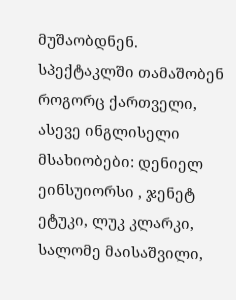მუშაობდნენ. სპექტაკლში თამაშობენ როგორც ქართველი, ასევე ინგლისელი მსახიობები: დენიელ ეინსუიორსი , ჯენეტ ეტუკი, ლუკ კლარკი, სალომე მაისაშვილი,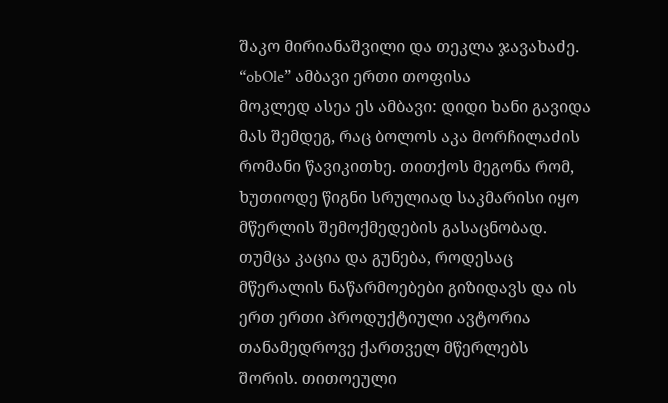შაკო მირიანაშვილი და თეკლა ჯავახაძე.
“obOle” ამბავი ერთი თოფისა
მოკლედ ასეა ეს ამბავი: დიდი ხანი გავიდა მას შემდეგ, რაც ბოლოს აკა მორჩილაძის რომანი წავიკითხე. თითქოს მეგონა რომ, ხუთიოდე წიგნი სრულიად საკმარისი იყო მწერლის შემოქმედების გასაცნობად. თუმცა კაცია და გუნება, როდესაც მწერალის ნაწარმოებები გიზიდავს და ის ერთ ერთი პროდუქტიული ავტორია თანამედროვე ქართველ მწერლებს შორის. თითოეული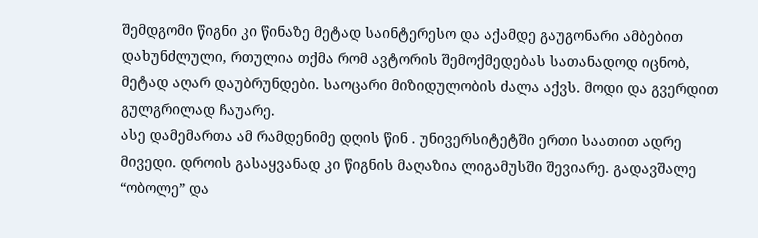შემდგომი წიგნი კი წინაზე მეტად საინტერესო და აქამდე გაუგონარი ამბებით დახუნძლული, რთულია თქმა რომ ავტორის შემოქმედებას სათანადოდ იცნობ, მეტად აღარ დაუბრუნდები. საოცარი მიზიდულობის ძალა აქვს. მოდი და გვერდით გულგრილად ჩაუარე.
ასე დამემართა ამ რამდენიმე დღის წინ . უნივერსიტეტში ერთი საათით ადრე მივედი. დროის გასაყვანად კი წიგნის მაღაზია ლიგამუსში შევიარე. გადავშალე “ობოლე” და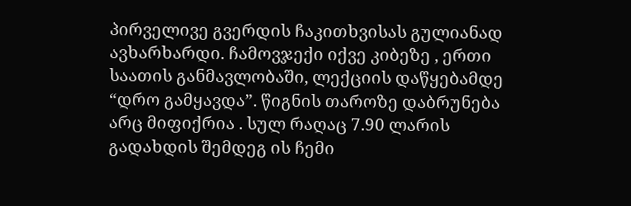პირველივე გვერდის ჩაკითხვისას გულიანად ავხარხარდი. ჩამოვჯექი იქვე კიბეზე , ერთი საათის განმავლობაში, ლექციის დაწყებამდე “დრო გამყავდა”. წიგნის თაროზე დაბრუნება არც მიფიქრია . სულ რაღაც 7.90 ლარის გადახდის შემდეგ ის ჩემი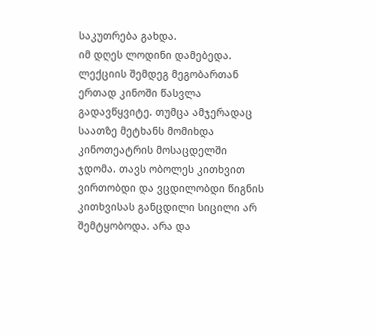საკუთრება გახდა.
იმ დღეს ლოდინი დამებედა. ლექციის შემდეგ მეგობართან ერთად კინოში წასვლა გადავწყვიტე. თუმცა ამჯერადაც საათზე მეტხანს მომიხდა კინოთეატრის მოსაცდელში ჯდომა. თავს ობოლეს კითხვით ვირთობდი და ვცდილობდი წიგნის კითხვისას განცდილი სიცილი არ შემტყობოდა. არა და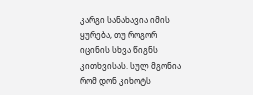კარგი სანახავია იმის ყურება, თუ როგორ იცინის სხვა წიგნს კითხვისას. სულ მგონია რომ დონ კიხოტს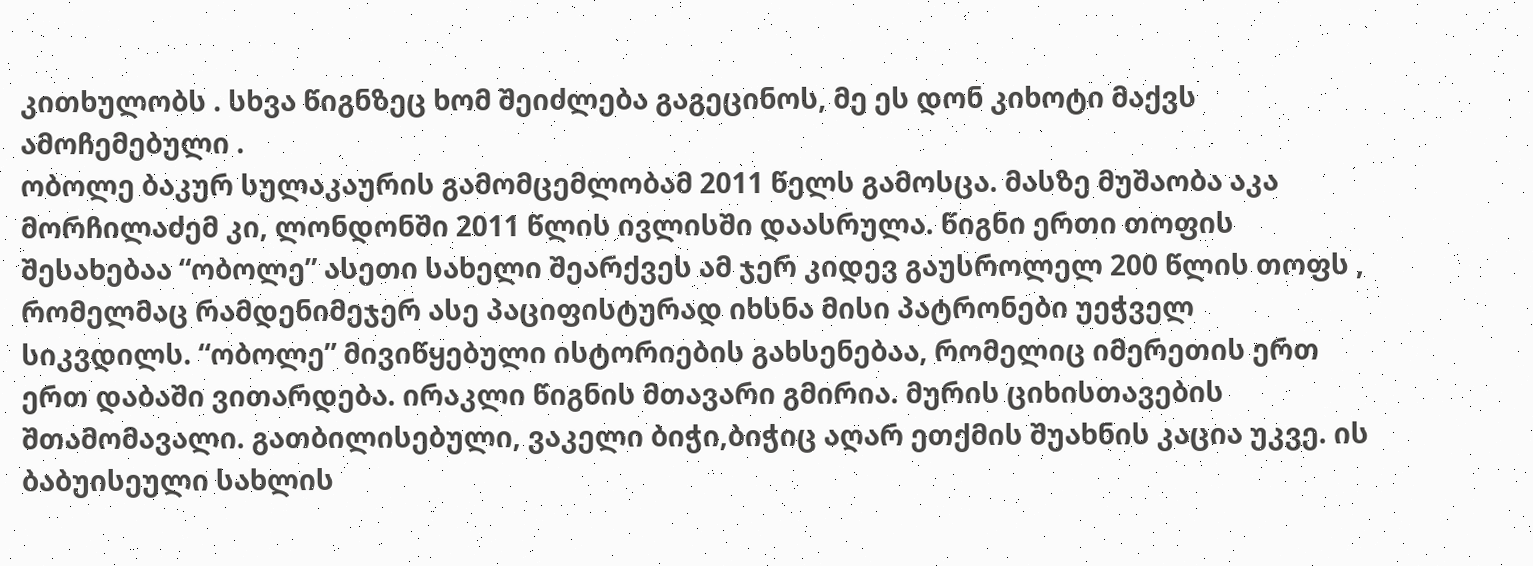კითხულობს . სხვა წიგნზეც ხომ შეიძლება გაგეცინოს, მე ეს დონ კიხოტი მაქვს ამოჩემებული .
ობოლე ბაკურ სულაკაურის გამომცემლობამ 2011 წელს გამოსცა. მასზე მუშაობა აკა მორჩილაძემ კი, ლონდონში 2011 წლის ივლისში დაასრულა. წიგნი ერთი თოფის შესახებაა “ობოლე” ასეთი სახელი შეარქვეს ამ ჯერ კიდევ გაუსროლელ 200 წლის თოფს , რომელმაც რამდენიმეჯერ ასე პაციფისტურად იხსნა მისი პატრონები უეჭველ სიკვდილს. “ობოლე” მივიწყებული ისტორიების გახსენებაა, რომელიც იმერეთის ერთ ერთ დაბაში ვითარდება. ირაკლი წიგნის მთავარი გმირია. მურის ციხისთავების შთამომავალი. გათბილისებული, ვაკელი ბიჭი,ბიჭიც აღარ ეთქმის შუახნის კაცია უკვე. ის ბაბუისეული სახლის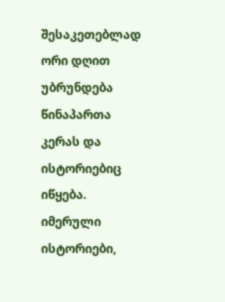შესაკეთებლად ორი დღით უბრუნდება წინაპართა კერას და ისტორიებიც იწყება.
იმერული ისტორიები,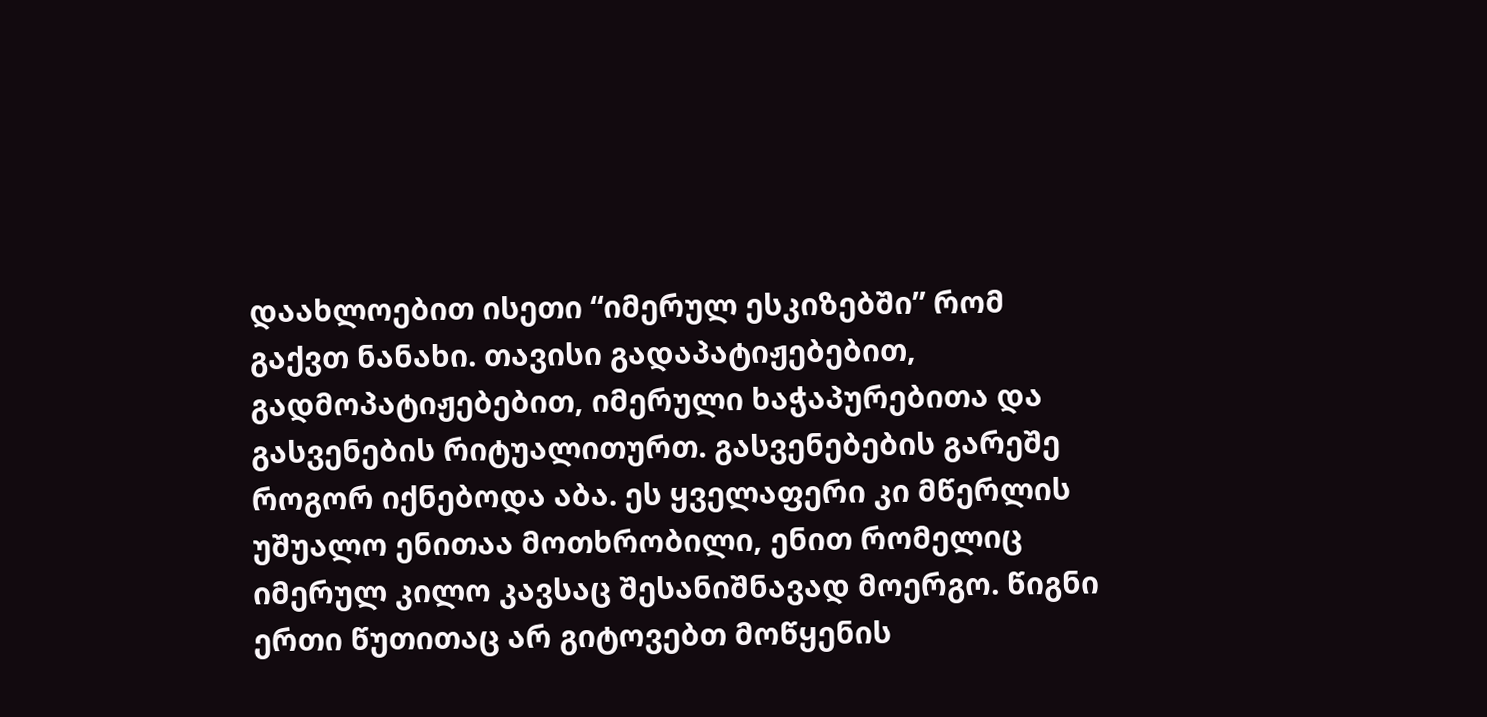დაახლოებით ისეთი “იმერულ ესკიზებში” რომ გაქვთ ნანახი. თავისი გადაპატიჟებებით, გადმოპატიჟებებით, იმერული ხაჭაპურებითა და გასვენების რიტუალითურთ. გასვენებების გარეშე როგორ იქნებოდა აბა. ეს ყველაფერი კი მწერლის უშუალო ენითაა მოთხრობილი, ენით რომელიც იმერულ კილო კავსაც შესანიშნავად მოერგო. წიგნი ერთი წუთითაც არ გიტოვებთ მოწყენის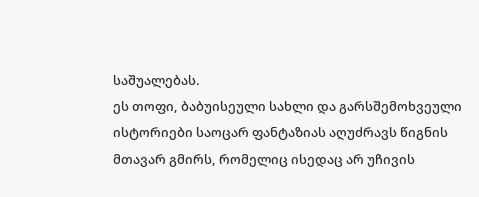საშუალებას.
ეს თოფი, ბაბუისეული სახლი და გარსშემოხვეული ისტორიები საოცარ ფანტაზიას აღუძრავს წიგნის მთავარ გმირს, რომელიც ისედაც არ უჩივის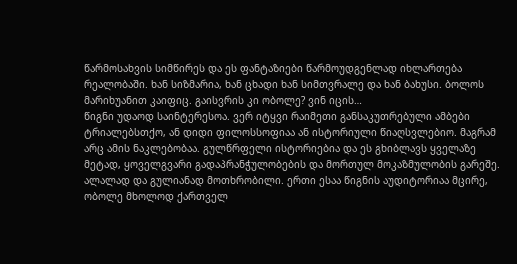წარმოსახვის სიმწირეს და ეს ფანტაზიები წარმოუდგენლად იხლართება რეალობაში. ხან სიზმარია, ხან ცხადი ხან სიმთვრალე და ხან ბახუსი. ბოლოს მარიხუანით კაიფიც. გაისვრის კი ობოლე? ვინ იცის…
წიგნი უდაოდ საინტერესოა. ვერ იტყვი რაიმეთი განსაკუთრებული ამბები ტრიალებსთქო, ან დიდი ფილოსსოფიაა ან ისტორიული წიაღსვლებიო. მაგრამ არც ამის ნაკლებობაა. გულწრფელი ისტორიებია და ეს გხიბლავს ყველაზე მეტად, ყოველგვარი გადაპრანჭულობების და მორთულ მოკაზმულობის გარეშე. ალალად და გულიანად მოთხრობილი. ერთი ესაა წიგნის აუდიტორიაა მცირე, ობოლე მხოლოდ ქართველ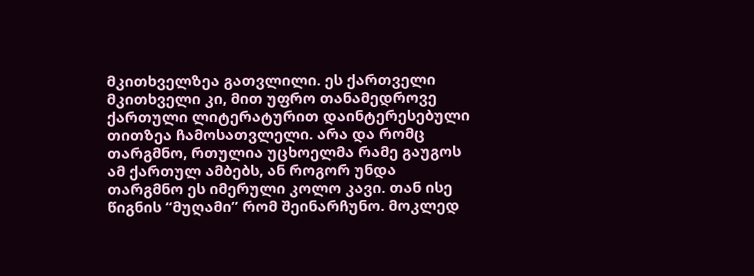მკითხველზეა გათვლილი. ეს ქართველი მკითხველი კი, მით უფრო თანამედროვე ქართული ლიტერატურით დაინტერესებული თითზეა ჩამოსათვლელი. არა და რომც თარგმნო, რთულია უცხოელმა რამე გაუგოს ამ ქართულ ამბებს, ან როგორ უნდა თარგმნო ეს იმერული კოლო კავი. თან ისე წიგნის “მუღამი” რომ შეინარჩუნო. მოკლედ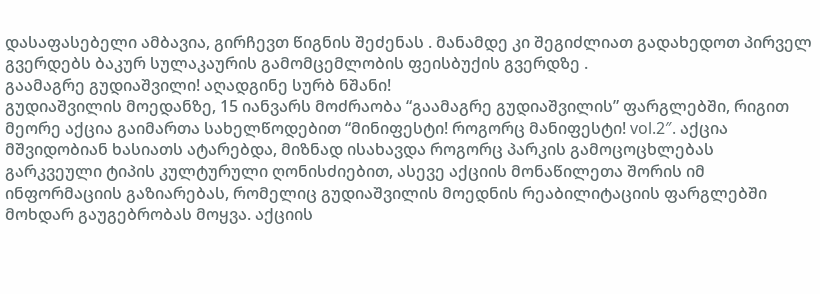დასაფასებელი ამბავია, გირჩევთ წიგნის შეძენას . მანამდე კი შეგიძლიათ გადახედოთ პირველ გვერდებს ბაკურ სულაკაურის გამომცემლობის ფეისბუქის გვერდზე .
გაამაგრე გუდიაშვილი! აღადგინე სურბ ნშანი!
გუდიაშვილის მოედანზე, 15 იანვარს მოძრაობა “გაამაგრე გუდიაშვილის” ფარგლებში, რიგით მეორე აქცია გაიმართა სახელწოდებით “მინიფესტი! როგორც მანიფესტი! vol.2″. აქცია მშვიდობიან ხასიათს ატარებდა, მიზნად ისახავდა როგორც პარკის გამოცოცხლებას გარკვეული ტიპის კულტურული ღონისძიებით, ასევე აქციის მონაწილეთა შორის იმ ინფორმაციის გაზიარებას, რომელიც გუდიაშვილის მოედნის რეაბილიტაციის ფარგლებში მოხდარ გაუგებრობას მოყვა. აქციის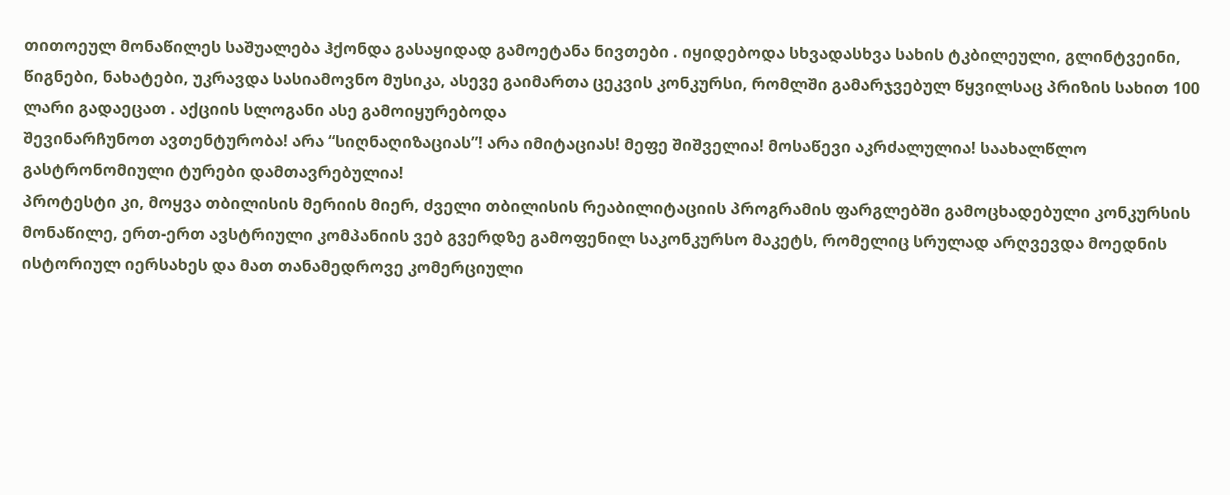თითოეულ მონაწილეს საშუალება ჰქონდა გასაყიდად გამოეტანა ნივთები . იყიდებოდა სხვადასხვა სახის ტკბილეული, გლინტვეინი, წიგნები, ნახატები, უკრავდა სასიამოვნო მუსიკა, ასევე გაიმართა ცეკვის კონკურსი, რომლში გამარჯვებულ წყვილსაც პრიზის სახით 100 ლარი გადაეცათ . აქციის სლოგანი ასე გამოიყურებოდა
შევინარჩუნოთ ავთენტურობა! არა “სიღნაღიზაციას”! არა იმიტაციას! მეფე შიშველია! მოსაწევი აკრძალულია! საახალწლო გასტრონომიული ტურები დამთავრებულია!
პროტესტი კი, მოყვა თბილისის მერიის მიერ, ძველი თბილისის რეაბილიტაციის პროგრამის ფარგლებში გამოცხადებული კონკურსის მონაწილე, ერთ-ერთ ავსტრიული კომპანიის ვებ გვერდზე გამოფენილ საკონკურსო მაკეტს, რომელიც სრულად არღვევდა მოედნის ისტორიულ იერსახეს და მათ თანამედროვე კომერციული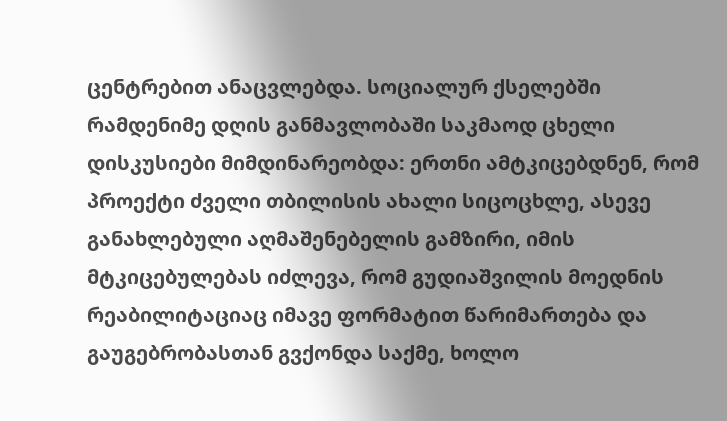ცენტრებით ანაცვლებდა. სოციალურ ქსელებში რამდენიმე დღის განმავლობაში საკმაოდ ცხელი დისკუსიები მიმდინარეობდა: ერთნი ამტკიცებდნენ, რომ პროექტი ძველი თბილისის ახალი სიცოცხლე, ასევე განახლებული აღმაშენებელის გამზირი, იმის მტკიცებულებას იძლევა, რომ გუდიაშვილის მოედნის რეაბილიტაციაც იმავე ფორმატით წარიმართება და გაუგებრობასთან გვქონდა საქმე, ხოლო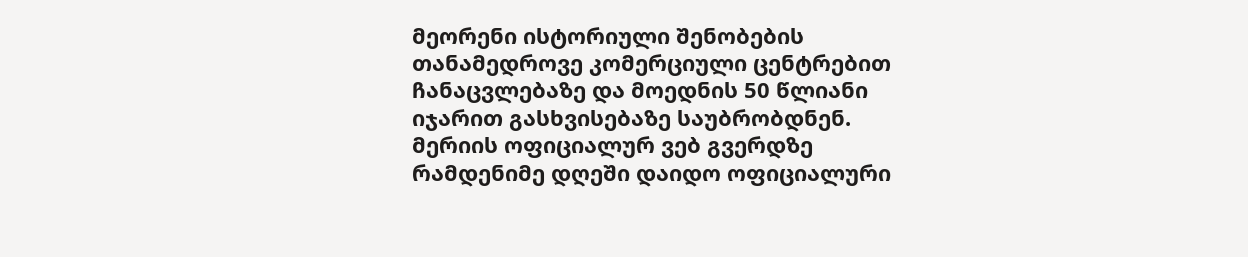მეორენი ისტორიული შენობების თანამედროვე კომერციული ცენტრებით ჩანაცვლებაზე და მოედნის 50 წლიანი იჯარით გასხვისებაზე საუბრობდნენ.
მერიის ოფიციალურ ვებ გვერდზე რამდენიმე დღეში დაიდო ოფიციალური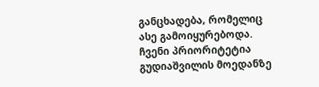განცხადება, რომელიც ასე გამოიყურებოდა.
ჩვენი პრიორიტეტია გუდიაშვილის მოედანზე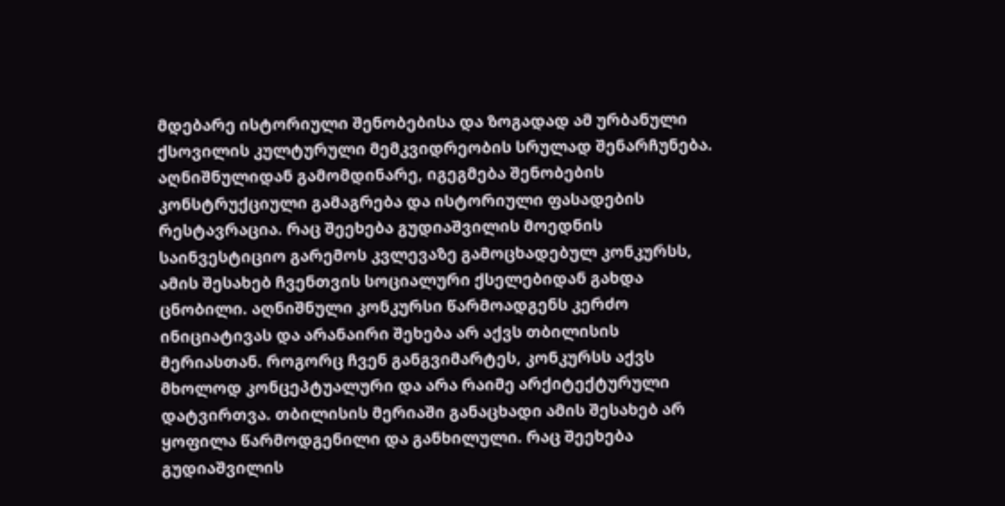მდებარე ისტორიული შენობებისა და ზოგადად ამ ურბანული ქსოვილის კულტურული მემკვიდრეობის სრულად შენარჩუნება. აღნიშნულიდან გამომდინარე, იგეგმება შენობების კონსტრუქციული გამაგრება და ისტორიული ფასადების რესტავრაცია. რაც შეეხება გუდიაშვილის მოედნის საინვესტიციო გარემოს კვლევაზე გამოცხადებულ კონკურსს, ამის შესახებ ჩვენთვის სოციალური ქსელებიდან გახდა ცნობილი. აღნიშნული კონკურსი წარმოადგენს კერძო ინიციატივას და არანაირი შეხება არ აქვს თბილისის მერიასთან. როგორც ჩვენ განგვიმარტეს, კონკურსს აქვს მხოლოდ კონცეპტუალური და არა რაიმე არქიტექტურული დატვირთვა. თბილისის მერიაში განაცხადი ამის შესახებ არ ყოფილა წარმოდგენილი და განხილული. რაც შეეხება გუდიაშვილის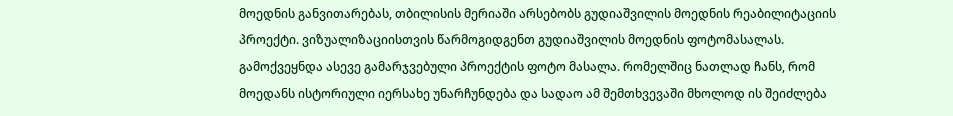მოედნის განვითარებას, თბილისის მერიაში არსებობს გუდიაშვილის მოედნის რეაბილიტაციის პროექტი. ვიზუალიზაციისთვის წარმოგიდგენთ გუდიაშვილის მოედნის ფოტომასალას.
გამოქვეყნდა ასევე გამარჯვებული პროექტის ფოტო მასალა. რომელშიც ნათლად ჩანს, რომ მოედანს ისტორიული იერსახე უნარჩუნდება და სადაო ამ შემთხვევაში მხოლოდ ის შეიძლება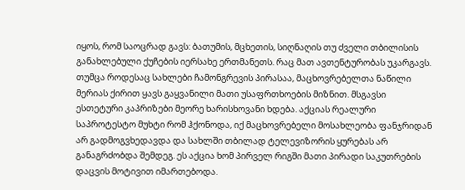იყოს, რომ საოცრად გავს: ბათუმის, მცხეთის, სიღნაღის თუ ძველი თბილისის განახლებული ქუჩების იერსახე ერთმანეთს. რაც მათ ავთენტურობას უკარგავს. თუმცა როდესაც სახლები ჩამონგრევის პირასაა, მაცხოვრებელთა ნაწილი მერიას ქირით ყავს გაყვანილი მათი უსაფრთხოების მიზნით. მსგავსი ესთეტური კაპრიზები მეორე ხარისხოვანი ხდება. აქციას რეალური საპროტესტო მუხტი რომ ჰქონოდა, იქ მაცხოვრებელი მოსახლეობა ფანჯრიდან არ გადმოგვხედავდა და სახლში თბილად ტელევიზორის ყურებას არ განაგრძობდა შემდეგ. ეს აქცია ხომ პირველ რიგში მათი პირადი საკუთრების დაცვის მოტივით იმართებოდა.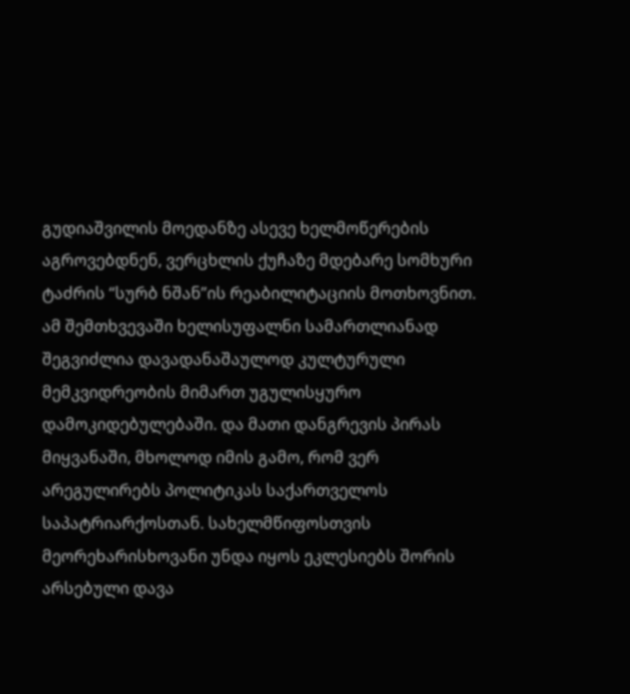გუდიაშვილის მოედანზე ასევე ხელმოწერების აგროვებდნენ, ვერცხლის ქუჩაზე მდებარე სომხური ტაძრის “სურბ ნშან”ის რეაბილიტაციის მოთხოვნით. ამ შემთხვევაში ხელისუფალნი სამართლიანად შეგვიძლია დავადანაშაულოდ კულტურული მემკვიდრეობის მიმართ უგულისყურო დამოკიდებულებაში. და მათი დანგრევის პირას მიყვანაში, მხოლოდ იმის გამო, რომ ვერ არეგულირებს პოლიტიკას საქართველოს საპატრიარქოსთან. სახელმწიფოსთვის მეორეხარისხოვანი უნდა იყოს ეკლესიებს შორის არსებული დავა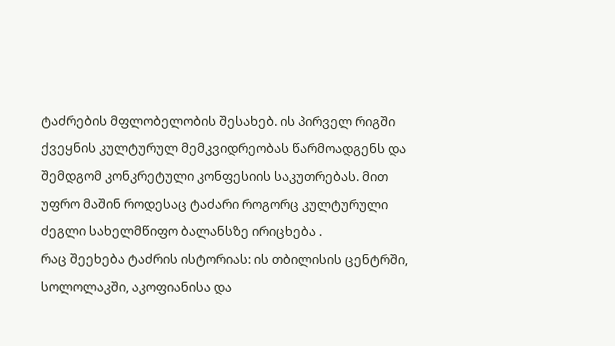ტაძრების მფლობელობის შესახებ. ის პირველ რიგში ქვეყნის კულტურულ მემკვიდრეობას წარმოადგენს და შემდგომ კონკრეტული კონფესიის საკუთრებას. მით უფრო მაშინ როდესაც ტაძარი როგორც კულტურული ძეგლი სახელმწიფო ბალანსზე ირიცხება .
რაც შეეხება ტაძრის ისტორიას: ის თბილისის ცენტრში, სოლოლაკში, აკოფიანისა და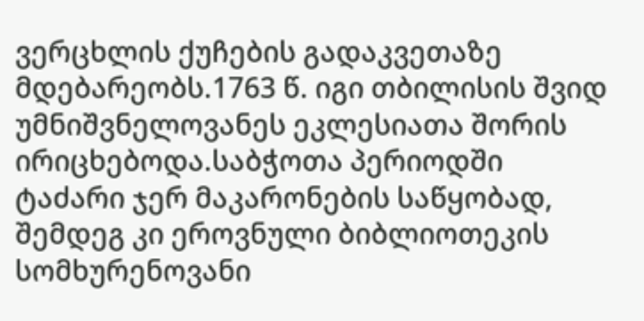ვერცხლის ქუჩების გადაკვეთაზე მდებარეობს.1763 წ. იგი თბილისის შვიდ უმნიშვნელოვანეს ეკლესიათა შორის ირიცხებოდა.საბჭოთა პერიოდში ტაძარი ჯერ მაკარონების საწყობად, შემდეგ კი ეროვნული ბიბლიოთეკის სომხურენოვანი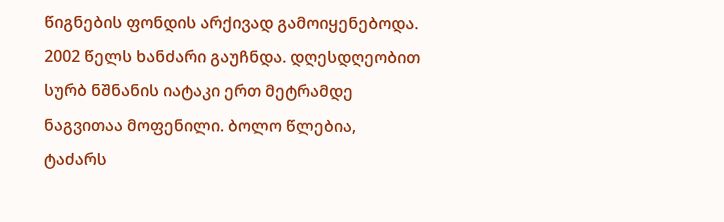წიგნების ფონდის არქივად გამოიყენებოდა. 2002 წელს ხანძარი გაუჩნდა. დღესდღეობით სურბ ნშნანის იატაკი ერთ მეტრამდე ნაგვითაა მოფენილი. ბოლო წლებია, ტაძარს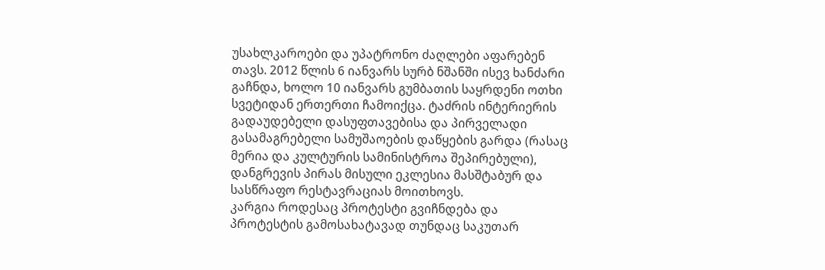უსახლკაროები და უპატრონო ძაღლები აფარებენ თავს. 2012 წლის 6 იანვარს სურბ ნშანში ისევ ხანძარი გაჩნდა, ხოლო 10 იანვარს გუმბათის საყრდენი ოთხი სვეტიდან ერთერთი ჩამოიქცა. ტაძრის ინტერიერის გადაუდებელი დასუფთავებისა და პირველადი გასამაგრებელი სამუშაოების დაწყების გარდა (რასაც მერია და კულტურის სამინისტროა შეპირებული), დანგრევის პირას მისული ეკლესია მასშტაბურ და სასწრაფო რესტავრაციას მოითხოვს.
კარგია როდესაც პროტესტი გვიჩნდება და პროტესტის გამოსახატავად თუნდაც საკუთარ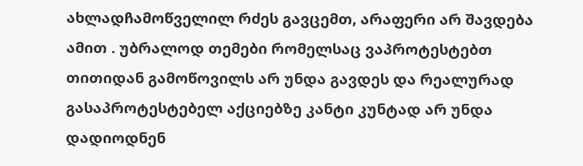ახლადჩამოწველილ რძეს გავცემთ, არაფერი არ შავდება ამით . უბრალოდ თემები რომელსაც ვაპროტესტებთ თითიდან გამოწოვილს არ უნდა გავდეს და რეალურად გასაპროტესტებელ აქციებზე კანტი კუნტად არ უნდა დადიოდნენ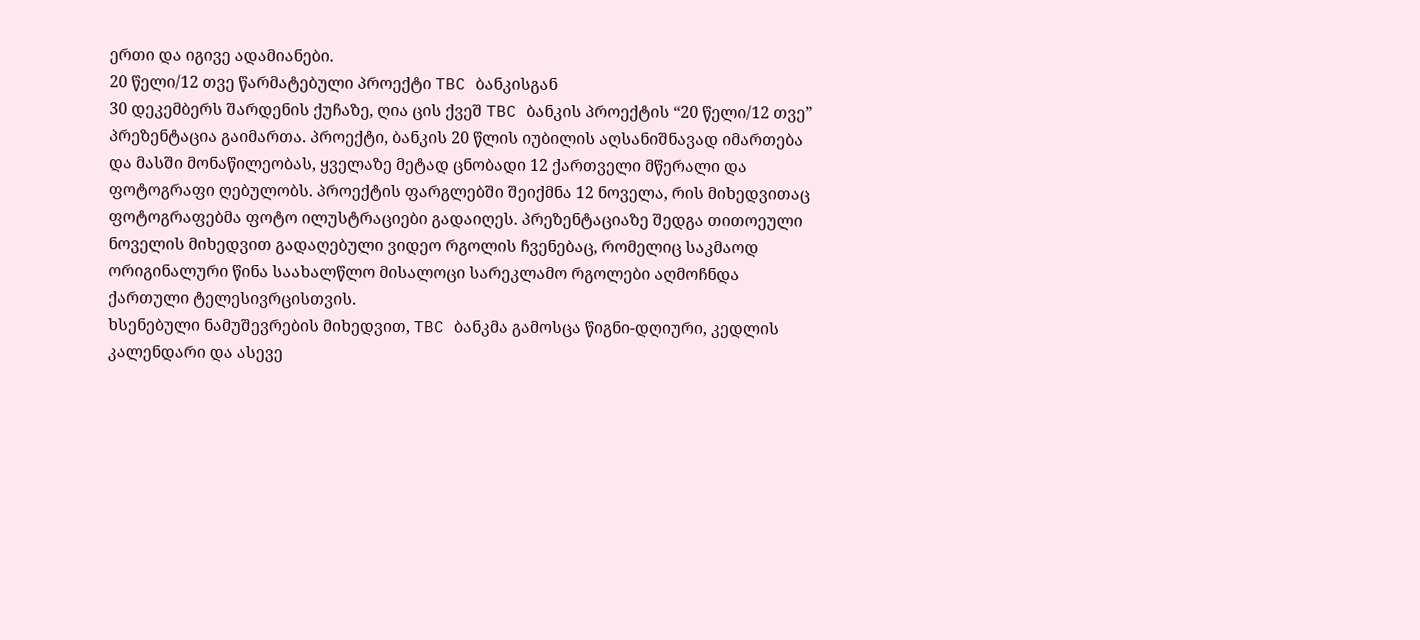ერთი და იგივე ადამიანები.
20 წელი/12 თვე წარმატებული პროექტი TBC ბანკისგან
30 დეკემბერს შარდენის ქუჩაზე, ღია ცის ქვეშ TBC ბანკის პროექტის “20 წელი/12 თვე” პრეზენტაცია გაიმართა. პროექტი, ბანკის 20 წლის იუბილის აღსანიშნავად იმართება და მასში მონაწილეობას, ყველაზე მეტად ცნობადი 12 ქართველი მწერალი და ფოტოგრაფი ღებულობს. პროექტის ფარგლებში შეიქმნა 12 ნოველა, რის მიხედვითაც ფოტოგრაფებმა ფოტო ილუსტრაციები გადაიღეს. პრეზენტაციაზე შედგა თითოეული ნოველის მიხედვით გადაღებული ვიდეო რგოლის ჩვენებაც, რომელიც საკმაოდ ორიგინალური წინა საახალწლო მისალოცი სარეკლამო რგოლები აღმოჩნდა ქართული ტელესივრცისთვის.
ხსენებული ნამუშევრების მიხედვით, TBC ბანკმა გამოსცა წიგნი-დღიური, კედლის კალენდარი და ასევე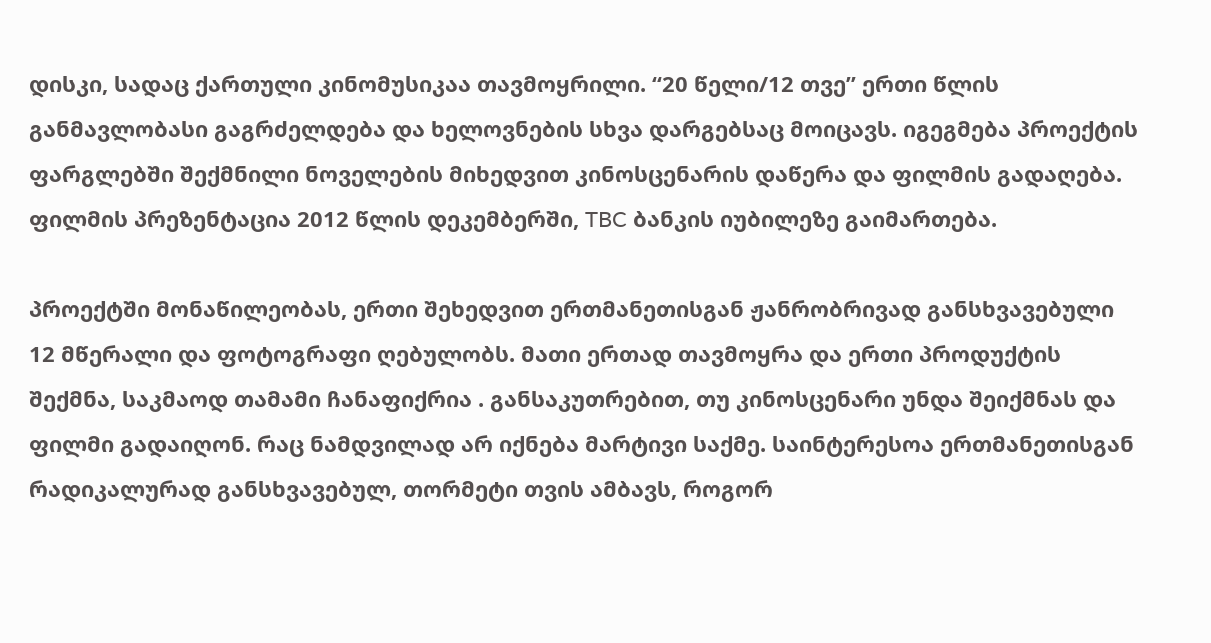დისკი, სადაც ქართული კინომუსიკაა თავმოყრილი. “20 წელი/12 თვე” ერთი წლის განმავლობასი გაგრძელდება და ხელოვნების სხვა დარგებსაც მოიცავს. იგეგმება პროექტის ფარგლებში შექმნილი ნოველების მიხედვით კინოსცენარის დაწერა და ფილმის გადაღება. ფილმის პრეზენტაცია 2012 წლის დეკემბერში, TBC ბანკის იუბილეზე გაიმართება.

პროექტში მონაწილეობას, ერთი შეხედვით ერთმანეთისგან ჟანრობრივად განსხვავებული 12 მწერალი და ფოტოგრაფი ღებულობს. მათი ერთად თავმოყრა და ერთი პროდუქტის შექმნა, საკმაოდ თამამი ჩანაფიქრია . განსაკუთრებით, თუ კინოსცენარი უნდა შეიქმნას და ფილმი გადაიღონ. რაც ნამდვილად არ იქნება მარტივი საქმე. საინტერესოა ერთმანეთისგან რადიკალურად განსხვავებულ, თორმეტი თვის ამბავს, როგორ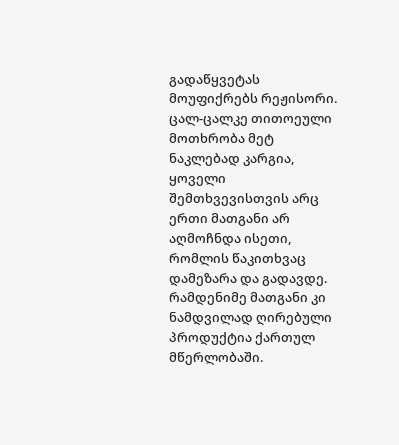გადაწყვეტას მოუფიქრებს რეჟისორი. ცალ-ცალკე თითოეული მოთხრობა მეტ ნაკლებად კარგია, ყოველი შემთხვევისთვის არც ერთი მათგანი არ აღმოჩნდა ისეთი, რომლის წაკითხვაც დამეზარა და გადავდე. რამდენიმე მათგანი კი ნამდვილად ღირებული პროდუქტია ქართულ მწერლობაში.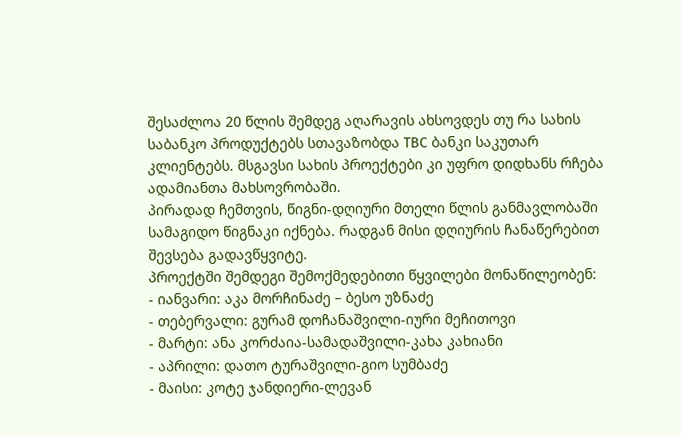შესაძლოა 20 წლის შემდეგ აღარავის ახსოვდეს თუ რა სახის საბანკო პროდუქტებს სთავაზობდა TBC ბანკი საკუთარ კლიენტებს. მსგავსი სახის პროექტები კი უფრო დიდხანს რჩება ადამიანთა მახსოვრობაში.
პირადად ჩემთვის, წიგნი-დღიური მთელი წლის განმავლობაში სამაგიდო წიგნაკი იქნება. რადგან მისი დღიურის ჩანაწერებით შევსება გადავწყვიტე.
პროექტში შემდეგი შემოქმედებითი წყვილები მონაწილეობენ:
- იანვარი: აკა მორჩინაძე – ბესო უზნაძე
- თებერვალი: გურამ დოჩანაშვილი-იური მეჩითოვი
- მარტი: ანა კორძაია-სამადაშვილი-კახა კახიანი
- აპრილი: დათო ტურაშვილი-გიო სუმბაძე
- მაისი: კოტე ჯანდიერი-ლევან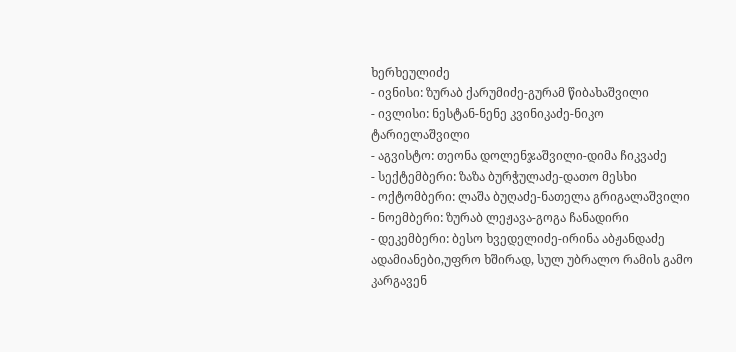ხერხეულიძე
- ივნისი: ზურაბ ქარუმიძე-გურამ წიბახაშვილი
- ივლისი: ნესტან-ნენე კვინიკაძე-ნიკო ტარიელაშვილი
- აგვისტო: თეონა დოლენჯაშვილი-დიმა ჩიკვაძე
- სექტემბერი: ზაზა ბურჭულაძე-დათო მესხი
- ოქტომბერი: ლაშა ბუღაძე-ნათელა გრიგალაშვილი
- ნოემბერი: ზურაბ ლეჟავა-გოგა ჩანადირი
- დეკემბერი: ბესო ხვედელიძე-ირინა აბჟანდაძე
ადამიანები,უფრო ხშირად, სულ უბრალო რამის გამო კარგავენ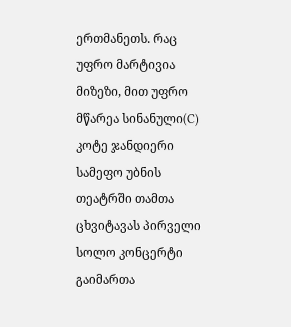ერთმანეთს. რაც უფრო მარტივია მიზეზი, მით უფრო მწარეა სინანული(C) კოტე ჯანდიერი
სამეფო უბნის თეატრში თამთა ცხვიტავას პირველი სოლო კონცერტი გაიმართა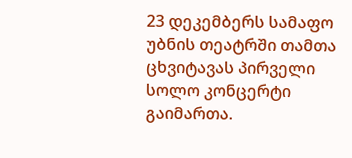23 დეკემბერს სამაფო უბნის თეატრში თამთა ცხვიტავას პირველი სოლო კონცერტი გაიმართა.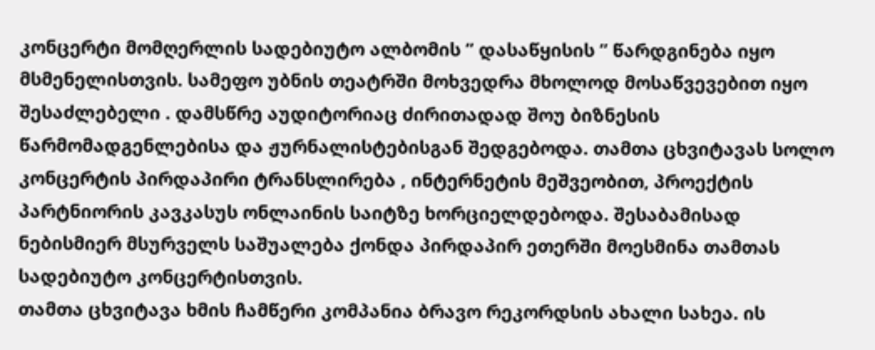კონცერტი მომღერლის სადებიუტო ალბომის ” დასაწყისის ” წარდგინება იყო მსმენელისთვის. სამეფო უბნის თეატრში მოხვედრა მხოლოდ მოსაწვევებით იყო შესაძლებელი . დამსწრე აუდიტორიაც ძირითადად შოუ ბიზნესის წარმომადგენლებისა და ჟურნალისტებისგან შედგებოდა. თამთა ცხვიტავას სოლო კონცერტის პირდაპირი ტრანსლირება , ინტერნეტის მეშვეობით, პროექტის პარტნიორის კავკასუს ონლაინის საიტზე ხორციელდებოდა. შესაბამისად ნებისმიერ მსურველს საშუალება ქონდა პირდაპირ ეთერში მოესმინა თამთას სადებიუტო კონცერტისთვის.
თამთა ცხვიტავა ხმის ჩამწერი კომპანია ბრავო რეკორდსის ახალი სახეა. ის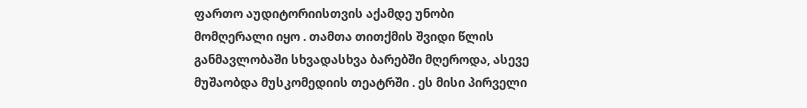ფართო აუდიტორიისთვის აქამდე უნობი მომღერალი იყო . თამთა თითქმის შვიდი წლის განმავლობაში სხვადასხვა ბარებში მღეროდა, ასევე მუშაობდა მუსკომედიის თეატრში . ეს მისი პირველი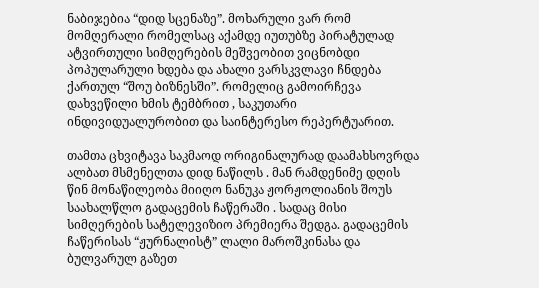ნაბიჯებია “დიდ სცენაზე”. მოხარული ვარ რომ მომღერალი რომელსაც აქამდე იუთუბზე პირატულად ატვირთული სიმღერების მეშვეობით ვიცნობდი პოპულარული ხდება და ახალი ვარსკვლავი ჩნდება ქართულ “შოუ ბიზნესში”. რომელიც გამოირჩევა დახვეწილი ხმის ტემბრით , საკუთარი ინდივიდუალურობით და საინტერესო რეპერტუარით.

თამთა ცხვიტავა საკმაოდ ორიგინალურად დაამახსოვრდა ალბათ მსმენელთა დიდ ნაწილს . მან რამდენიმე დღის წინ მონაწილეობა მიიღო ნანუკა ჟორჟოლიანის შოუს საახალწლო გადაცემის ჩაწერაში . სადაც მისი სიმღერების სატელევიზიო პრემიერა შედგა. გადაცემის ჩაწერისას “ჟურნალისტ” ლალი მაროშკინასა და ბულვარულ გაზეთ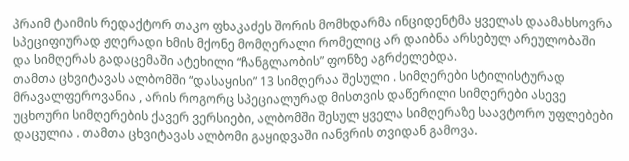პრაიმ ტაიმის რედაქტორ თაკო ფხაკაძეს შორის მომხდარმა ინციდენტმა ყველას დაამახსოვრა სპეციფიურად ჟღერადი ხმის მქონე მომღერალი რომელიც არ დაიბნა არსებულ არეულობაში და სიმღერას გადაცემაში ატეხილი “ჩანგლაობის” ფონზე აგრძელებდა.
თამთა ცხვიტავას ალბომში “დასაყისი” 13 სიმღერაა შესული . სიმღერები სტილისტურად მრავალფეროვანია , არის როგორც სპეციალურად მისთვის დაწერილი სიმღერები ასევე უცხოური სიმღერების ქავერ ვერსიები, ალბომში შესულ ყველა სიმღერაზე საავტორო უფლებები დაცულია . თამთა ცხვიტავას ალბომი გაყიდვაში იანვრის თვიდან გამოვა.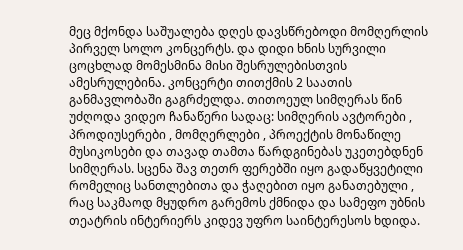მეც მქონდა საშუალება დღეს დავსწრებოდი მომღერლის პირველ სოლო კონცერტს. და დიდი ხნის სურვილი ცოცხლად მომესმინა მისი შესრულებისთვის ამესრულებინა. კონცერტი თითქმის 2 საათის განმავლობაში გაგრძელდა. თითოეულ სიმღერას წინ უძღოდა ვიდეო ჩანაწერი სადაც: სიმღერის ავტორები , პროდიუსერები , მომღერლები , პროექტის მონაწილე მუსიკოსები და თავად თამთა წარდგინებას უკეთებდნენ სიმღერას. სცენა შავ თეთრ ფერებში იყო გადაწყვეტილი რომელიც სანთლებითა და ჭაღებით იყო განათებული , რაც საკმაოდ მყუდრო გარემოს ქმნიდა და სამეფო უბნის თეატრის ინტერიერს კიდევ უფრო საინტერესოს ხდიდა.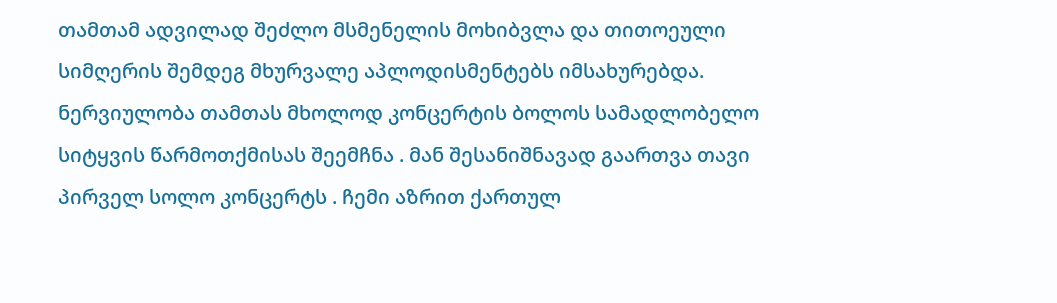თამთამ ადვილად შეძლო მსმენელის მოხიბვლა და თითოეული სიმღერის შემდეგ მხურვალე აპლოდისმენტებს იმსახურებდა. ნერვიულობა თამთას მხოლოდ კონცერტის ბოლოს სამადლობელო სიტყვის წარმოთქმისას შეემჩნა . მან შესანიშნავად გაართვა თავი პირველ სოლო კონცერტს . ჩემი აზრით ქართულ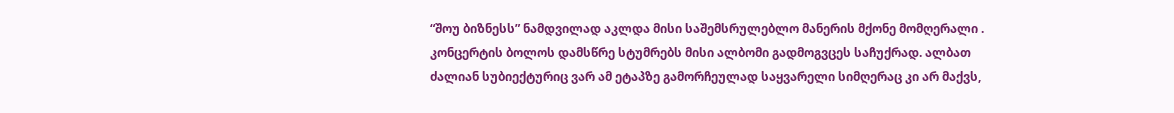“შოუ ბიზნესს” ნამდვილად აკლდა მისი საშემსრულებლო მანერის მქონე მომღერალი .
კონცერტის ბოლოს დამსწრე სტუმრებს მისი ალბომი გადმოგვცეს საჩუქრად. ალბათ ძალიან სუბიექტურიც ვარ ამ ეტაპზე გამორჩეულად საყვარელი სიმღერაც კი არ მაქვს,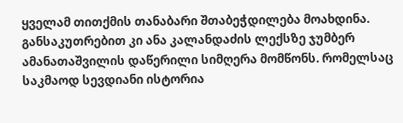ყველამ თითქმის თანაბარი შთაბეჭდილება მოახდინა. განსაკუთრებით კი ანა კალანდაძის ლექსზე ჯუმბერ ამანათაშვილის დაწერილი სიმღერა მომწონს. რომელსაც საკმაოდ სევდიანი ისტორია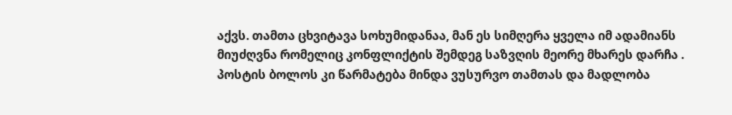აქვს. თამთა ცხვიტავა სოხუმიდანაა, მან ეს სიმღერა ყველა იმ ადამიანს მიუძღვნა რომელიც კონფლიქტის შემდეგ საზვღის მეორე მხარეს დარჩა .
პოსტის ბოლოს კი წარმატება მინდა ვუსურვო თამთას და მადლობა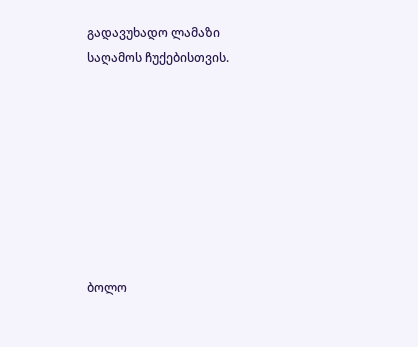გადავუხადო ლამაზი საღამოს ჩუქებისთვის.








ბოლო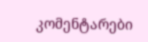კომენტარები